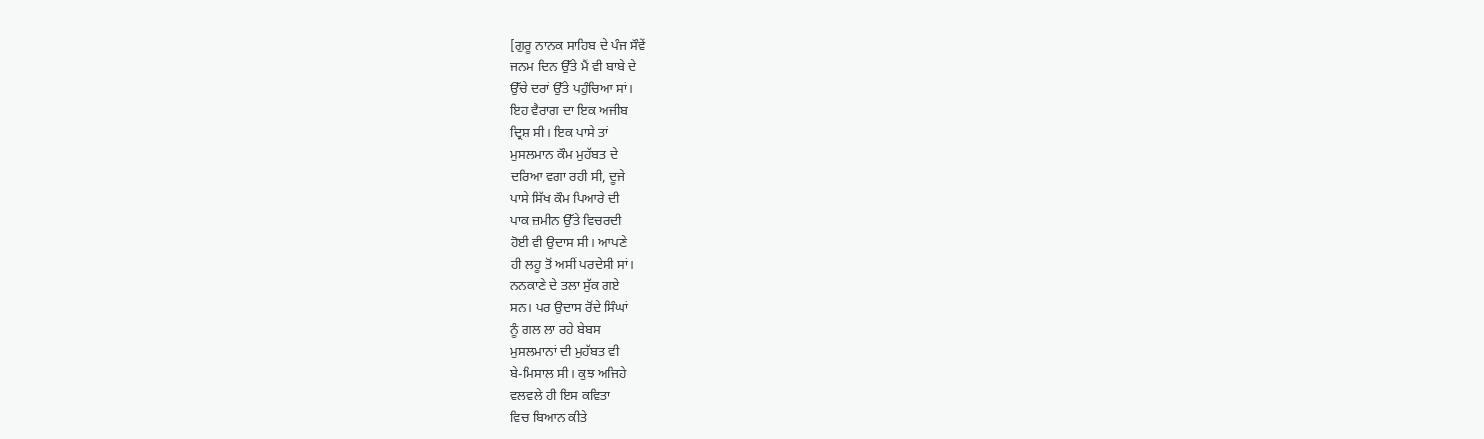[ਗੁਰੂ ਨਾਨਕ ਸਾਹਿਬ ਦੇ ਪੰਜ ਸੌਵੇਂ
ਜਨਮ ਦਿਨ ਉੱਤੇ ਮੈਂ ਵੀ ਬਾਬੇ ਦੇ
ਉੱਚੇ ਦਰਾਂ ਉੱਤੇ ਪਹੁੰਚਿਆ ਸਾਂ।
ਇਹ ਵੈਰਾਗ ਦਾ ਇਕ ਅਜੀਬ
ਦ੍ਰਿਸ਼ ਸੀ। ਇਕ ਪਾਸੇ ਤਾਂ
ਮੁਸਲਮਾਨ ਕੌਮ ਮੁਹੱਬਤ ਦੇ
ਦਰਿਆ ਵਗਾ ਰਹੀ ਸੀ, ਦੂਜੇ
ਪਾਸੇ ਸਿੱਖ ਕੌਮ ਪਿਆਰੇ ਦੀ
ਪਾਕ ਜ਼ਮੀਨ ਉੱਤੇ ਵਿਚਰਦੀ
ਹੋਈ ਵੀ ਉਦਾਸ ਸੀ। ਆਪਣੇ
ਹੀ ਲਹੂ ਤੋਂ ਅਸੀਂ ਪਰਦੇਸੀ ਸਾਂ।
ਨਨਕਾਣੇ ਦੇ ਤਲਾ ਸੁੱਕ ਗਏ
ਸਨ। ਪਰ ਉਦਾਸ ਰੋਂਦੇ ਸਿੰਘਾਂ
ਨੂੰ ਗਲ ਲਾ ਰਹੇ ਬੇਬਸ
ਮੁਸਲਮਾਨਾਂ ਦੀ ਮੁਹੱਬਤ ਵੀ
ਬੇ-ਮਿਸਾਲ ਸੀ। ਕੁਝ ਅਜਿਹੇ
ਵਲਵਲੇ ਹੀ ਇਸ ਕਵਿਤਾ
ਵਿਚ ਬਿਆਨ ਕੀਤੇ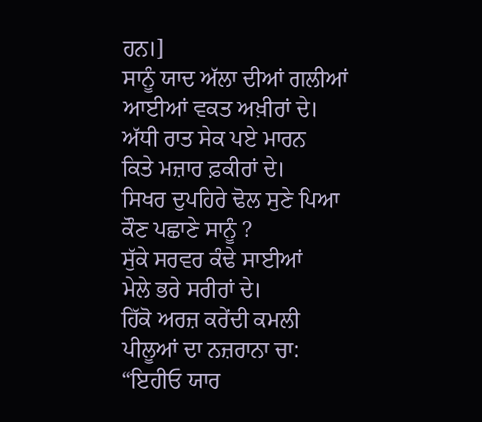ਹਨ।]
ਸਾਨੂੰ ਯਾਦ ਅੱਲਾ ਦੀਆਂ ਗਲੀਆਂ
ਆਈਆਂ ਵਕਤ ਅਖ਼ੀਰਾਂ ਦੇ।
ਅੱਧੀ ਰਾਤ ਸੇਕ ਪਏ ਮਾਰਨ
ਕਿਤੇ ਮਜ਼ਾਰ ਫ਼ਕੀਰਾਂ ਦੇ।
ਸਿਖਰ ਦੁਪਹਿਰੇ ਢੋਲ ਸੁਣੇ ਪਿਆ
ਕੌਣ ਪਛਾਣੇ ਸਾਨੂੰ ?
ਸੁੱਕੇ ਸਰਵਰ ਕੰਢੇ ਸਾਈਆਂ
ਮੇਲੇ ਭਰੇ ਸਰੀਰਾਂ ਦੇ।
ਹਿੱਕੋ ਅਰਜ਼ ਕਰੇਂਦੀ ਕਮਲੀ
ਪੀਲੂਆਂ ਦਾ ਨਜ਼ਰਾਨਾ ਚਾ:
“ਇਹੀਓ ਯਾਰ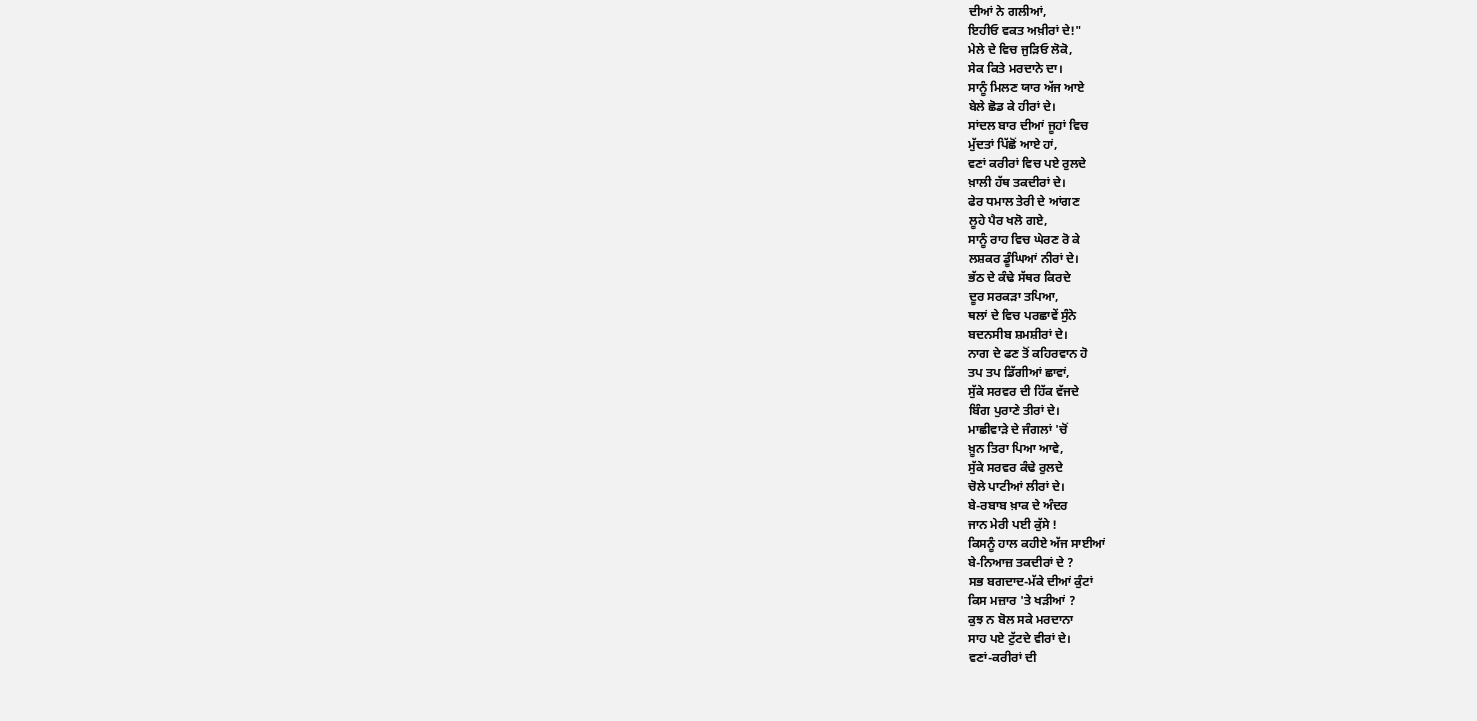ਦੀਆਂ ਨੇ ਗਲੀਆਂ,
ਇਹੀਓ ਵਕਤ ਅਖ਼ੀਰਾਂ ਦੇ!"
ਮੇਲੇ ਦੇ ਵਿਚ ਜੁੜਿਓ ਲੋਕੋ,
ਸੇਕ ਕਿਤੇ ਮਰਦਾਨੇ ਦਾ।
ਸਾਨੂੰ ਮਿਲਣ ਯਾਰ ਅੱਜ ਆਏ
ਬੇਲੇ ਛੋਡ ਕੇ ਹੀਰਾਂ ਦੇ।
ਸਾਂਦਲ ਬਾਰ ਦੀਆਂ ਜੂਹਾਂ ਵਿਚ
ਮੁੱਦਤਾਂ ਪਿੱਛੋਂ ਆਏ ਹਾਂ,
ਵਣਾਂ ਕਰੀਰਾਂ ਵਿਚ ਪਏ ਰੁਲਦੇ
ਖ਼ਾਲੀ ਹੱਥ ਤਕਦੀਰਾਂ ਦੇ।
ਫੇਰ ਧਮਾਲ ਤੇਰੀ ਦੇ ਆਂਗਣ
ਲੂਹੇ ਪੈਰ ਖਲੋ ਗਏ,
ਸਾਨੂੰ ਰਾਹ ਵਿਚ ਘੇਰਣ ਰੋ ਕੇ
ਲਸ਼ਕਰ ਡੂੰਘਿਆਂ ਨੀਰਾਂ ਦੇ।
ਭੱਠ ਦੇ ਕੰਢੇ ਸੱਥਰ ਕਿਰਦੇ
ਦੂਰ ਸਰਕੜਾ ਤਪਿਆ,
ਥਲਾਂ ਦੇ ਵਿਚ ਪਰਛਾਵੇਂ ਸੁੰਨੇ
ਬਦਨਸੀਬ ਸ਼ਮਸ਼ੀਰਾਂ ਦੇ।
ਨਾਗ ਦੇ ਫਣ ਤੋਂ ਕਹਿਰਵਾਨ ਹੋ
ਤਪ ਤਪ ਡਿੱਗੀਆਂ ਛਾਵਾਂ,
ਸੁੱਕੇ ਸਰਵਰ ਦੀ ਹਿੱਕ ਵੱਜਦੇ
ਬਿੰਗ ਪੁਰਾਣੇ ਤੀਰਾਂ ਦੇ।
ਮਾਛੀਵਾੜੇ ਦੇ ਜੰਗਲਾਂ 'ਚੋਂ
ਖ਼ੂਨ ਤਿਰਾ ਪਿਆ ਆਵੇ,
ਸੁੱਕੇ ਸਰਵਰ ਕੰਢੇ ਰੁਲਦੇ
ਚੋਲੇ ਪਾਟੀਆਂ ਲੀਰਾਂ ਦੇ।
ਬੇ-ਰਬਾਬ ਖ਼ਾਕ ਦੇ ਅੰਦਰ
ਜਾਨ ਮੇਰੀ ਪਈ ਕੁੱਸੇ !
ਕਿਸਨੂੰ ਹਾਲ ਕਹੀਏ ਅੱਜ ਸਾਈਆਂ
ਬੇ-ਨਿਆਜ਼ ਤਕਦੀਰਾਂ ਦੇ ?
ਸਭ ਬਗਦਾਦ-ਮੱਕੇ ਦੀਆਂ ਕੁੰਟਾਂ
ਕਿਸ ਮਜ਼ਾਰ 'ਤੇ ਖੜੀਆਂ ?
ਕੁਝ ਨ ਬੋਲ ਸਕੇ ਮਰਦਾਨਾ
ਸਾਹ ਪਏ ਟੁੱਟਦੇ ਵੀਰਾਂ ਦੇ।
ਵਣਾਂ-ਕਰੀਰਾਂ ਦੀ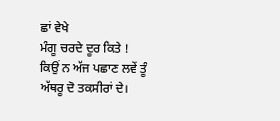ਛਾਂ ਵੇਖੇ
ਮੰਗੂ ਚਰਦੇ ਦੂਰ ਕਿਤੇ !
ਕਿਉਂ ਨ ਅੱਜ ਪਛਾਣ ਲਵੇਂ ਤੂੰ
ਅੱਥਰੂ ਦੋ ਤਕਸੀਰਾਂ ਦੇ।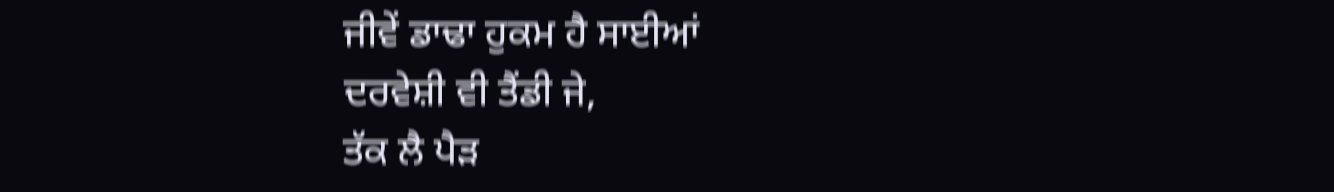ਜੀਵੇਂ ਡਾਢਾ ਹੁਕਮ ਹੈ ਸਾਈਆਂ
ਦਰਵੇਸ਼ੀ ਵੀ ਤੈਂਡੀ ਜੇ,
ਤੱਕ ਲੈ ਪੈੜ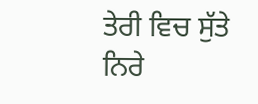ਤੇਰੀ ਵਿਚ ਸੁੱਤੇ
ਨਿਰੇ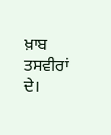ਖ਼ਾਬ ਤਸਵੀਰਾਂ ਦੇ।